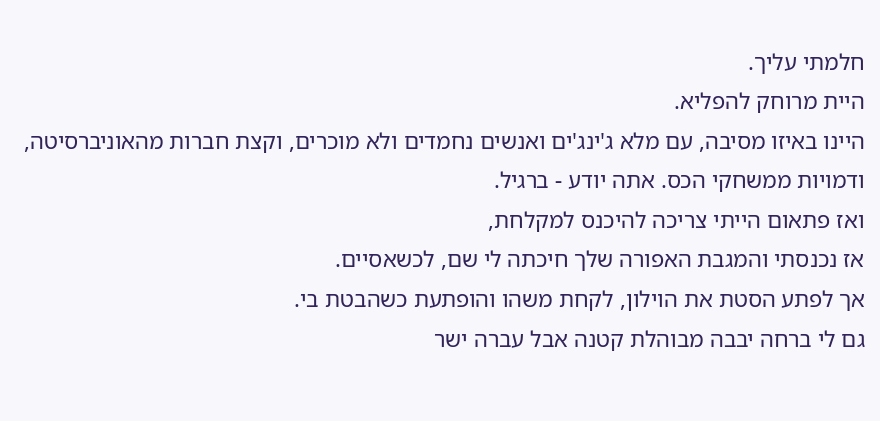חלמתי עליך.
היית מרוחק להפליא.
היינו באיזו מסיבה, עם מלא ג'ינג'ים ואנשים נחמדים ולא מוכרים, וקצת חברות מהאוניברסיטה, ודמויות ממשחקי הכס. אתה יודע - ברגיל.
ואז פתאום הייתי צריכה להיכנס למקלחת,
אז נכנסתי והמגבת האפורה שלך חיכתה לי שם, לכשאסיים.
אך לפתע הסטת את הוילון, לקחת משהו והופתעת כשהבטת בי.
גם לי ברחה יבבה מבוהלת קטנה אבל עברה ישר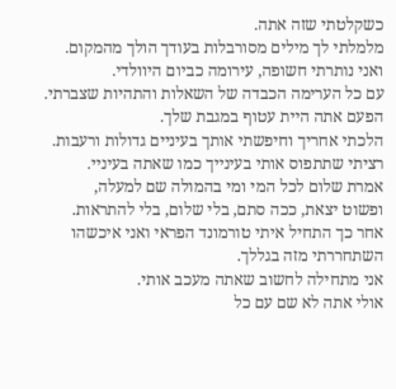כשקלטתי שזה אתה.
מלמלתי לך מילים מסורבלות בעודך הולך מהמקום.
ואני נותרתי חשופה, עירומה כביום היוולדי.
עם כל הערימה הכבדה של השאלות והתהיות שצברתי.
הפעם אתה היית עטוף במגבת שלך.
הלכתי אחריך וחיפשתי אותך בעיניים גדולות ורעבות.
רציתי שתתפוס אותי בעינייך כמו שאתה בעיניי.
אמרת שלום לכל המי ומי בהמולה שם למעלה,
ופשוט יצאת, ככה סתם, בלי שלום, בלי להתראות.
אחר כך התחיל איתי טורמונד הפראי ואני איכשהו השתחררתי מזה בגללך.
אני מתחילה לחשוב שאתה מעכב אותי.
אולי אתה לא שם עם כל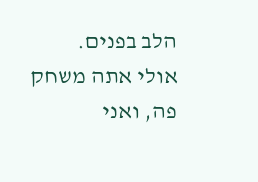הלב בפנים.
אולי אתה משחק פה, ואני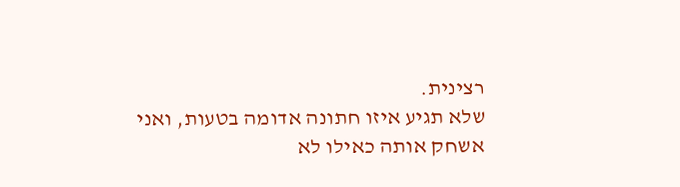רצינית.
שלא תגיע איזו חתונה אדומה בטעות, ואני אשחק אותה כאילו לא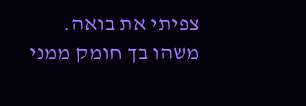צפיתי את בואה.
משהו בך חומק ממני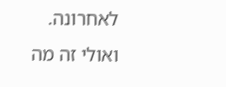לאחרונה.
ואולי זה מה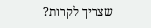שצריך לקרות?